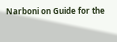Narboni on Guide for the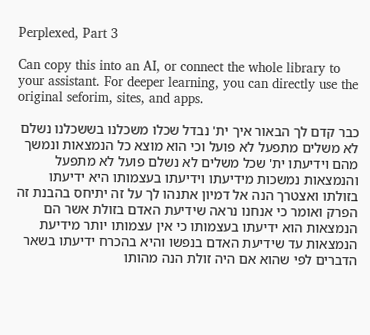Perplexed, Part 3

Can copy this into an AI, or connect the whole library to your assistant. For deeper learning, you can directly use the original seforim, sites, and apps.

כבר קדם לך הבאור איך ית' נבדל שכלו משכלנו בששכלנו נשלם לא משלים מתפעל לא פועל וכי הוא מוצא כל הנמצאות ונמשך מהם וידיעתו ית' שכל משלים לא נשלם פועל לא מתפעל והנמצאות נמשכות מידיעתו וידיעתו בעצמותו היא ידיעתו בזולתו ואצטרך הנה אל דמיון אתנהו לך על זה יתיחס בהבנת זה הפרק ואומר כי אנחנו נראה שידיעת האדם בזולת אשר הם הנמצאות הוא ידיעתו בעצמותו כי אין עצמותו יותר מידיעת הנמצאות עד שידיעת האדם בנפשו והיא בהכרח ידיעתו בשאר הדברים לפי שהוא אם היה זולת הנה מהותו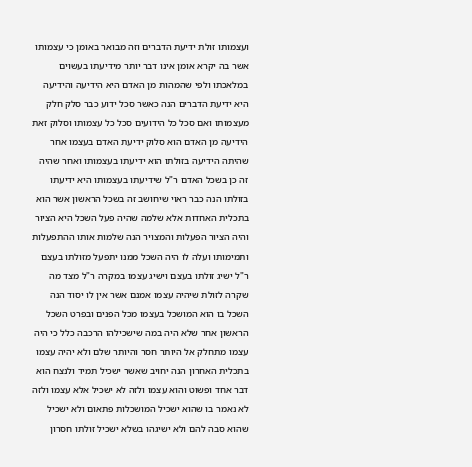ועצמותו זולת ידיעת הדברים וזה מבואר באומן כי עצמותו אשר בה יקרא אומן אינו דבר יותר מידיעתו בעשוים במלאכתו ולפי שהמהות מן האדם היא הידיעה והידיעה היא ידיעת הדברים הנה כאשר סכל ידוע כבר סלק חלק מעצמותו ואם סכל כל הידועים סכל כל עצמותו וסלוק זאת הידיעה מן האדם הוא סלוק ידיעת האדם בעצמו אחר שהיתה הידיעה בזולתו הוא ידיעתו בעצמותו ואחר שהיה זה כן בשכל האדם ר"ל שידיעתו בעצמותו היא ידיעתו בזולתו הנה כבר ראוי שיחושב זה בשכל הראשון אשר הוא בתכלית האחדות אלא שלמה שהיה פעל השכל היא הציור והיה הציור הפעלות והמצויר הנה שלמות אותו ההתפעלות ותמימותו ועלה לו היה השכל ממנו יתפעל מזולתו בעצם ר"ל ישיג זולתו בעצם וישיג עצמו במקרה ר"ל מצד מה שקרה לזולת שיהיה עצמו אמנם אשר אין לו יסוד הנה השכל בו הוא המושכל בעצמו מכל הפנים ובפרט השכל הראשון אחר שלא היה במה שישכילהו הרכבה כלל כי היה עצמו מתחלק אל היותר חסר והיותר שלם ולא יהיה עצמו בתכלית האחרון הנה יחויב שאשר ישכיל תמיד ולנצח הוא דבר אחד ופשוט והוא עצמו ולזה לא ישכיל אלא עצמו ולזה לא נאמר בו שהוא ישכיל המושכלות פתאום ולא ישכיל שהוא סבה להם ולא ישיגהו בשלא ישכיל זולתו חסרון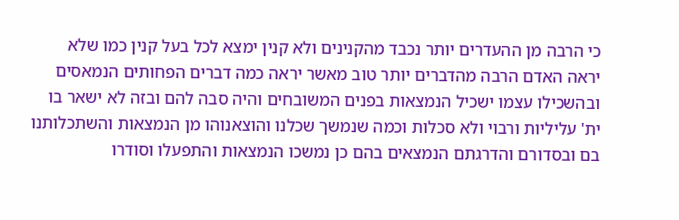כי הרבה מן ההעדרים יותר נכבד מהקנינים ולא קנין ימצא לכל בעל קנין כמו שלא יראה האדם הרבה מהדברים יותר טוב מאשר יראה כמה דברים הפחותים הנמאסים ובהשכילו עצמו ישכיל הנמצאות בפנים המשובחים והיה סבה להם ובזה לא ישאר בו ית' עליליות ורבוי ולא סכלות וכמה שנמשך שכלנו והוצאנוהו מן הנמצאות והשתכלותנו בם ובסדורם והדרגתם הנמצאים בהם כן נמשכו הנמצאות והתפעלו וסודרו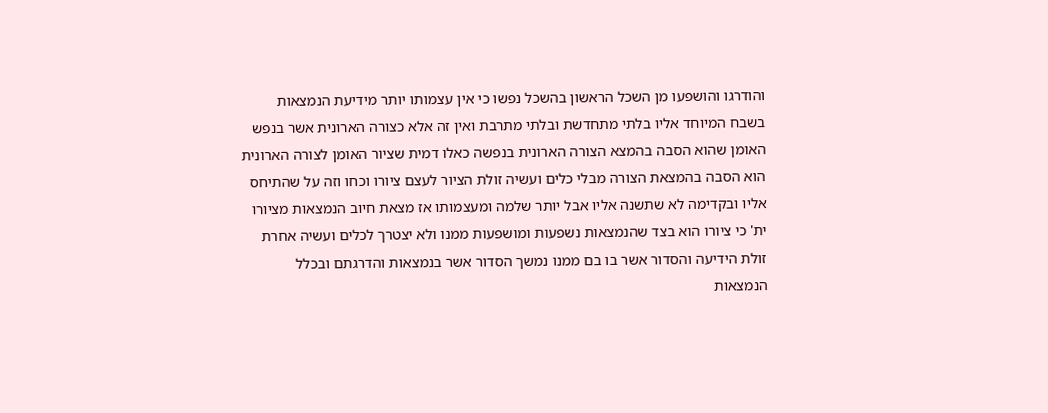והודרגו והושפעו מן השכל הראשון בהשכל נפשו כי אין עצמותו יותר מידיעת הנמצאות בשבח המיוחד אליו בלתי מתחדשת ובלתי מתרבת ואין זה אלא כצורה הארונית אשר בנפש האומן שהוא הסבה בהמצא הצורה הארונית בנפשה כאלו דמית שציור האומן לצורה הארונית הוא הסבה בהמצאת הצורה מבלי כלים ועשיה זולת הציור לעצם ציורו וכחו וזה על שהתיחס אליו ובקדימה לא שתשנה אליו אבל יותר שלמה ומעצמותו אז מצאת חיוב הנמצאות מציורו ית' כי ציורו הוא בצד שהנמצאות נשפעות ומושפעות ממנו ולא יצטרך לכלים ועשיה אחרת זולת הידיעה והסדור אשר בו בם ממנו נמשך הסדור אשר בנמצאות והדרגתם ובכלל הנמצאות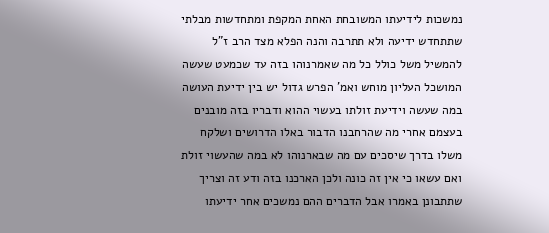נמשכות לידיעתו המשובחת האחת המקפת ומתחדשות מבלתי שתתחדש ידיעה ולא תתרבה והנה הפלא מצד הרב ז"ל להמשיל משל כולל כל מה שאמרנוהו בזה עד שכמעט שעשה המושכל העליון מוחש ואמ' הפרש גדול יש בין ידיעת העושה במה שעשה וידיעת זולתו בעשוי ההוא ודבריו בזה מובנים בעצמם אחרי מה שהרחבנו הדבור באלו הדרושים ושלקח משלו בדרך שיסכים עם מה שבארנוהו לא במה שהעשוי זולת ואם עשאו כי אין זה כונה ולכן הארכנו בזה ודע זה וצריך שתתבונן באמרו אבל הדברים ההם נמשכים אחר ידיעתו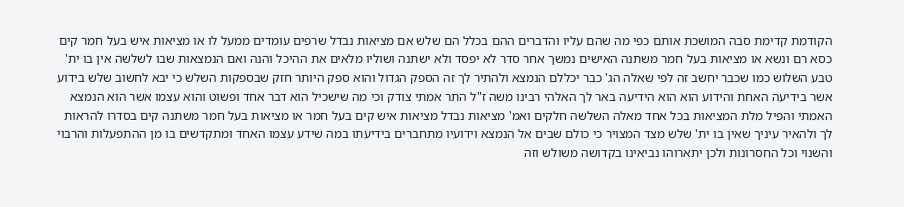הקודמת קדימת סבה המושכת אותם כפי מה שהם עליו והדברים ההם בכלל הם שלש אם מציאות נבדל שרפים עומדים ממעל לו או מציאות איש בעל חמר קים כסא רם ונשא או מציאות בעל חמר משתנה האישים נמשך אחר סדר לא יפסד ולא ישתנה ושוליו מלאים את ההיכל והנה ואם הנמצאות שבו לשלשה אין בו ית' טבע השלוש כמו שכבר יחשב זה לפי שאלה הג' כבר יכללם הנמצא ולהתיר לך זה הספק הגדול והוא ספק היותר חזק שבספקות השלש כי יבא לחשוב שלש בידוע אשר בידיעה האחת והידוע הוא הוא הידיעה באר לך האלהי רבינו משה ז"ל התר אמתי צודק וכי מה שישכיל הוא דבר אחד ופשוט והוא עצמו אשר הוא הנמצא האמתי והפיל מלת המציאות בכל אחד מאלה השלשה חלקים ואמ' מציאות נבדל מציאות איש קים בעל חמר או מציאות בעל חמר משתנה קים בסדרו להראות לך ולהאיר עיניך שאין בו ית' שלש מצד המצויר כי כולם שבים אל הנמצא וידועיו מתחברים בידיעתו במה שידע עצמו האחד ומתקדשים בו מן ההתפעלות והרבוי והשנוי וכל החסרונות ולכן יתארוהו נביאינו בקדושה משולש וזה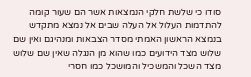סודו כי שלשת חלקי הנמצאות אשר הם שעור קומה להתדמות העלול אל העלה שבים אל נמצא מתקדש בנמצא הראשון האמתי מסדר הצבאות ומנהיגם ואין שם שלוש מצד הידועים כמו שהוא מן הנגלה שאין שם שלוש מצד השכל והמשכיל והמושכל כמו חסרי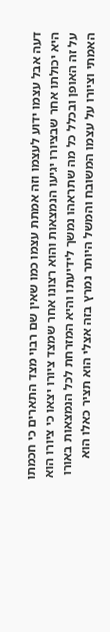דעה אבל עצמו ידוע לעצמו וזה אמתת עצמו כמו שאין שם רבוי מצד התארים כי חכמתו היא יכולתו אחר שבציורו יגיעו הנמצאות והוא רצונו אחר שמצד ציורו יצאו כי ציורו הוא על זה האופן ובכלל כל מה שתראהו נמשך לידיעתו והיא המזרחת לכל הנמצאות באורו האמתי וציורו על עצמו המשובח והמשל היותר נמרץ בזה אצלי הוא תציר כאלו הוא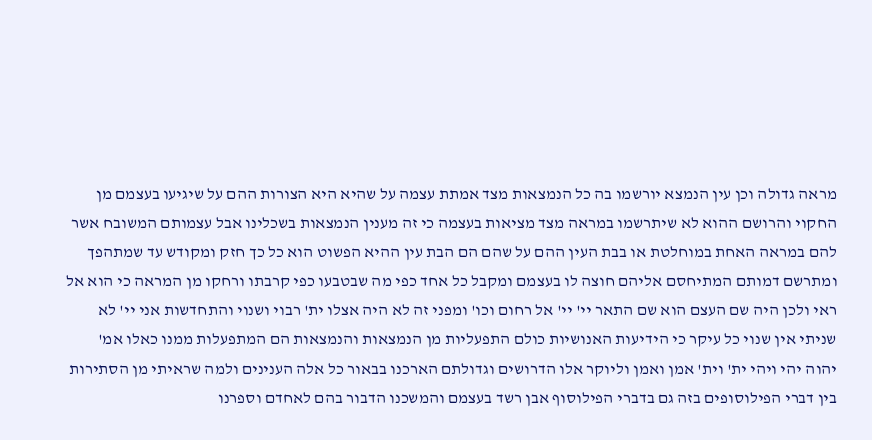מראה גדולה וכן עין הנמצא יורשמו בה כל הנמצאות מצד אמתת עצמה על שהיא היא הצורות ההם על שיגיעו בעצמם מן החקוי והרושם ההוא לא שיתרשמו במראה מצד מציאות בעצמה כי זה מענין הנמצאות בשכלינו אבל עצמותם המשובח אשר להם במראה האחת במוחלטת או בבת העין ההם על שהם הם הבת עין ההיא הפשוט הוא כל כך חזק ומקודש עד שמתהפך ומתרשם דמותם המתיחסם אליהם חוצה לו בעצמם ומקבל כל אחד כפי מה שבטבעו כפי קרבתו ורחקו מן המראה כי הוא אל ראי ולכן היה שם העצם הוא שם התאר יי' יי' אל רחום וכו' ומפני זה לא היה אצלו ית' רבוי ושנוי והתחדשות אני יי' לא שניתי אין שנוי כל עיקר כי הידיעות האנושיות כולם התפעליות מן הנמצאות והנמצאות הם המתפעלות ממנו כאלו אמ' יהוה יהי ויהי ית' וית' אמן ואמן וליוקר אלו הדרושים וגדולתם הארכנו בבאור כל אלה הענינים ולמה שראיתי מן הסתירות בין דברי הפילוסופים בזה גם בדברי הפילוסוף אבן רשד בעצמם והמשכנו הדבור בהם לאחדם וספרנו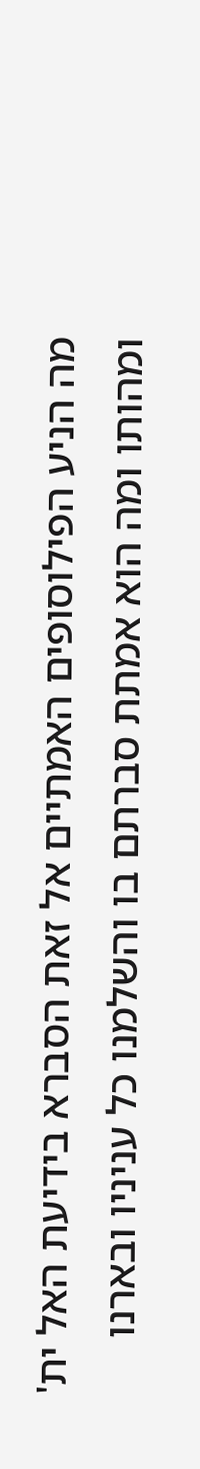מה הניע הפילוסופים האמתיים אל זאת הסברא בידיעת האל ית' ומהותו ומה הוא אמתת סברתם בו והשלמנו כל עניניו ובארנו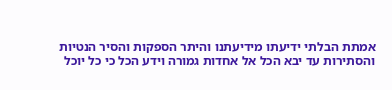אמתת הבלתי ידיעתו מידיעתנו והיתר הספקות והסיר הנטיות והסתירות עד יבא הכל אל אחדות גמורה וידע הכל כי כל יוכל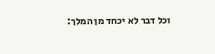וכל דבר לא יכחד מן המלך: